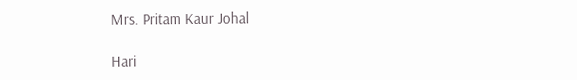Mrs. Pritam Kaur Johal

Hari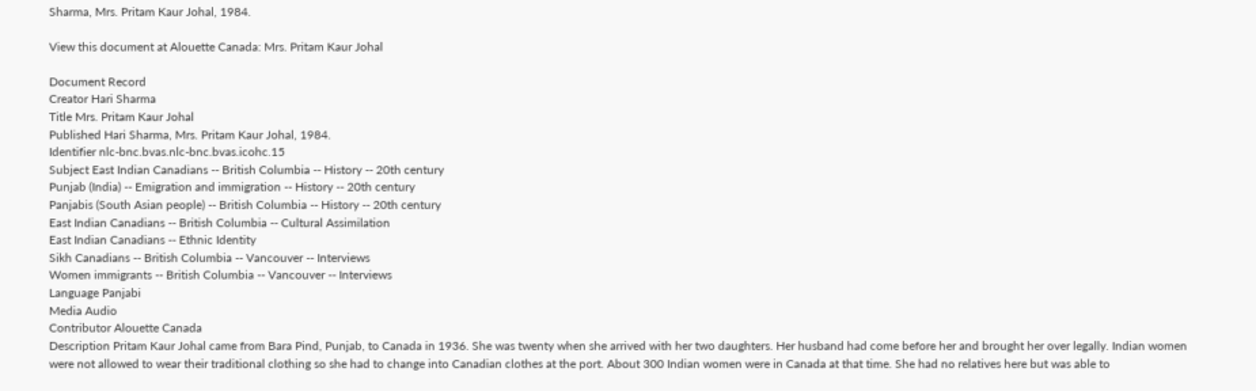Sharma, Mrs. Pritam Kaur Johal, 1984.

View this document at Alouette Canada: Mrs. Pritam Kaur Johal

Document Record
Creator Hari Sharma
Title Mrs. Pritam Kaur Johal
Published Hari Sharma, Mrs. Pritam Kaur Johal, 1984.
Identifier nlc-bnc.bvas.nlc-bnc.bvas.icohc.15
Subject East Indian Canadians -- British Columbia -- History -- 20th century
Punjab (India) -- Emigration and immigration -- History -- 20th century
Panjabis (South Asian people) -- British Columbia -- History -- 20th century
East Indian Canadians -- British Columbia -- Cultural Assimilation
East Indian Canadians -- Ethnic Identity
Sikh Canadians -- British Columbia -- Vancouver -- Interviews
Women immigrants -- British Columbia -- Vancouver -- Interviews
Language Panjabi
Media Audio
Contributor Alouette Canada
Description Pritam Kaur Johal came from Bara Pind, Punjab, to Canada in 1936. She was twenty when she arrived with her two daughters. Her husband had come before her and brought her over legally. Indian women were not allowed to wear their traditional clothing so she had to change into Canadian clothes at the port. About 300 Indian women were in Canada at that time. She had no relatives here but was able to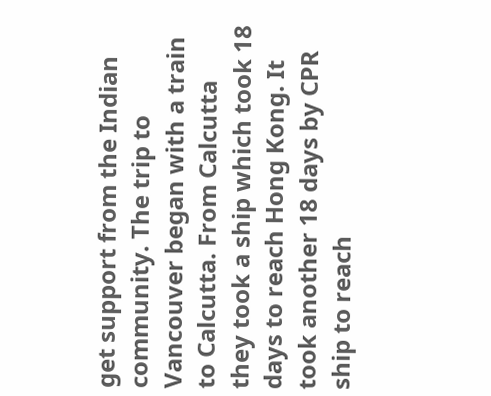get support from the Indian community. The trip to Vancouver began with a train to Calcutta. From Calcutta they took a ship which took 18 days to reach Hong Kong. It took another 18 days by CPR ship to reach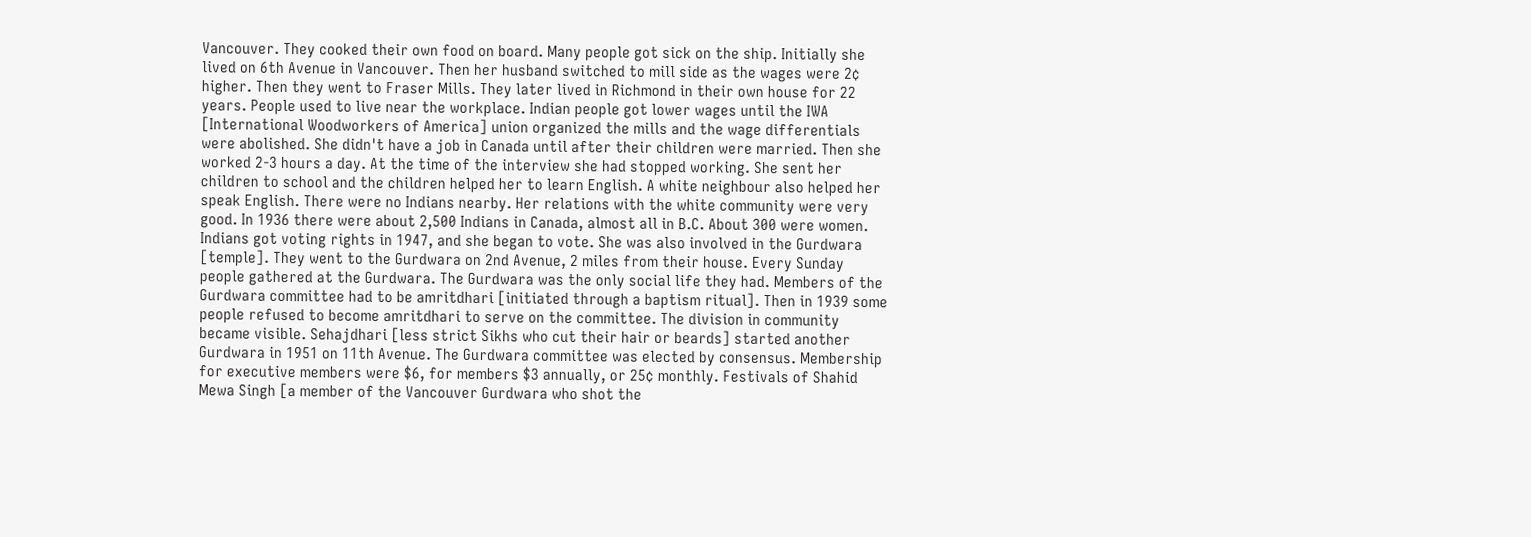Vancouver. They cooked their own food on board. Many people got sick on the ship. Initially she lived on 6th Avenue in Vancouver. Then her husband switched to mill side as the wages were 2¢ higher. Then they went to Fraser Mills. They later lived in Richmond in their own house for 22 years. People used to live near the workplace. Indian people got lower wages until the IWA [International Woodworkers of America] union organized the mills and the wage differentials were abolished. She didn't have a job in Canada until after their children were married. Then she worked 2-3 hours a day. At the time of the interview she had stopped working. She sent her children to school and the children helped her to learn English. A white neighbour also helped her speak English. There were no Indians nearby. Her relations with the white community were very good. In 1936 there were about 2,500 Indians in Canada, almost all in B.C. About 300 were women. Indians got voting rights in 1947, and she began to vote. She was also involved in the Gurdwara [temple]. They went to the Gurdwara on 2nd Avenue, 2 miles from their house. Every Sunday people gathered at the Gurdwara. The Gurdwara was the only social life they had. Members of the Gurdwara committee had to be amritdhari [initiated through a baptism ritual]. Then in 1939 some people refused to become amritdhari to serve on the committee. The division in community became visible. Sehajdhari [less strict Sikhs who cut their hair or beards] started another Gurdwara in 1951 on 11th Avenue. The Gurdwara committee was elected by consensus. Membership for executive members were $6, for members $3 annually, or 25¢ monthly. Festivals of Shahid Mewa Singh [a member of the Vancouver Gurdwara who shot the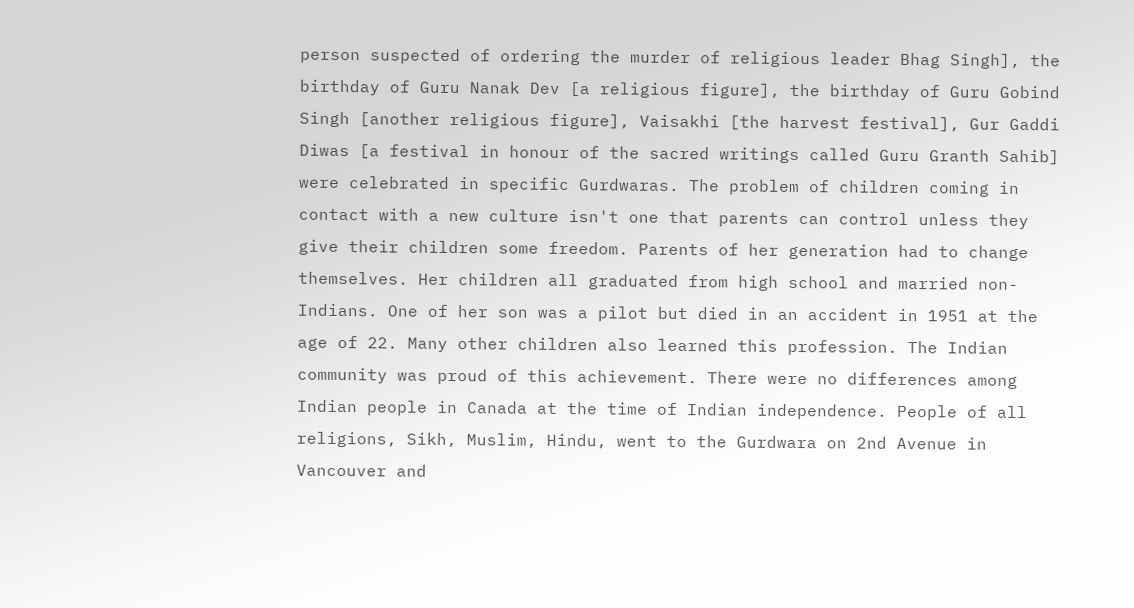person suspected of ordering the murder of religious leader Bhag Singh], the birthday of Guru Nanak Dev [a religious figure], the birthday of Guru Gobind Singh [another religious figure], Vaisakhi [the harvest festival], Gur Gaddi Diwas [a festival in honour of the sacred writings called Guru Granth Sahib] were celebrated in specific Gurdwaras. The problem of children coming in contact with a new culture isn't one that parents can control unless they give their children some freedom. Parents of her generation had to change themselves. Her children all graduated from high school and married non-Indians. One of her son was a pilot but died in an accident in 1951 at the age of 22. Many other children also learned this profession. The Indian community was proud of this achievement. There were no differences among Indian people in Canada at the time of Indian independence. People of all religions, Sikh, Muslim, Hindu, went to the Gurdwara on 2nd Avenue in Vancouver and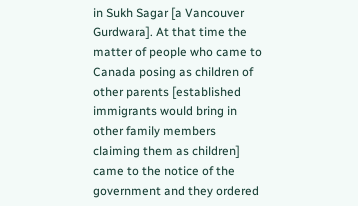in Sukh Sagar [a Vancouver Gurdwara]. At that time the matter of people who came to Canada posing as children of other parents [established immigrants would bring in other family members claiming them as children] came to the notice of the government and they ordered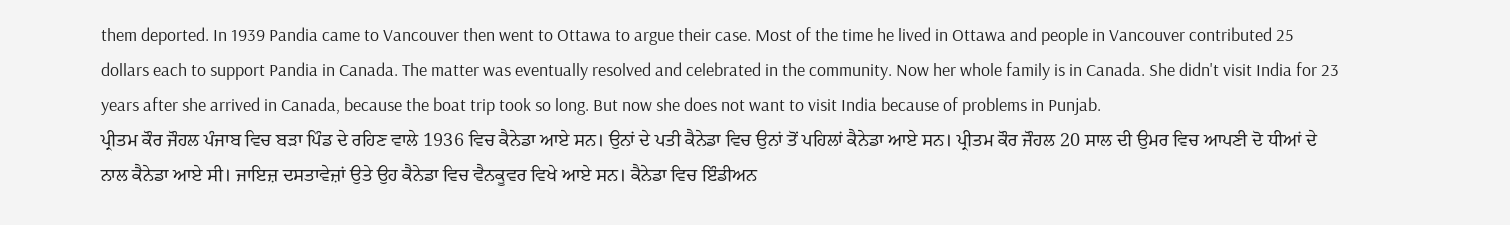them deported. In 1939 Pandia came to Vancouver then went to Ottawa to argue their case. Most of the time he lived in Ottawa and people in Vancouver contributed 25 dollars each to support Pandia in Canada. The matter was eventually resolved and celebrated in the community. Now her whole family is in Canada. She didn't visit India for 23 years after she arrived in Canada, because the boat trip took so long. But now she does not want to visit India because of problems in Punjab.
ਪ੍ਰੀਤਮ ਕੌਰ ਜੌਹਲ ਪੰਜਾਬ ਵਿਚ ਬੜਾ ਪਿੰਡ ਦੇ ਰਹਿਣ ਵਾਲੇ 1936 ਵਿਚ ਕੈਨੇਡਾ ਆਏ ਸਨ। ਉਨਾਂ ਦੇ ਪਤੀ ਕੈਨੇਡਾ ਵਿਚ ਉਨਾਂ ਤੋਂ ਪਹਿਲਾਂ ਕੈਨੇਡਾ ਆਏ ਸਨ। ਪ੍ਰੀਤਮ ਕੌਰ ਜੌਹਲ 20 ਸਾਲ ਦੀ ਉਮਰ ਵਿਚ ਆਪਣੀ ਦੋ ਧੀਆਂ ਦੇ ਨਾਲ ਕੈਨੇਡਾ ਆਏ ਸੀ। ਜਾਇਜ਼ ਦਸਤਾਵੇਜ਼ਾਂ ਉਤੇ ਉਹ ਕੈਨੇਡਾ ਵਿਚ ਵੈਨਕੂਵਰ ਵਿਖੇ ਆਏ ਸਨ। ਕੈਨੇਡਾ ਵਿਚ ਇੰਡੀਅਨ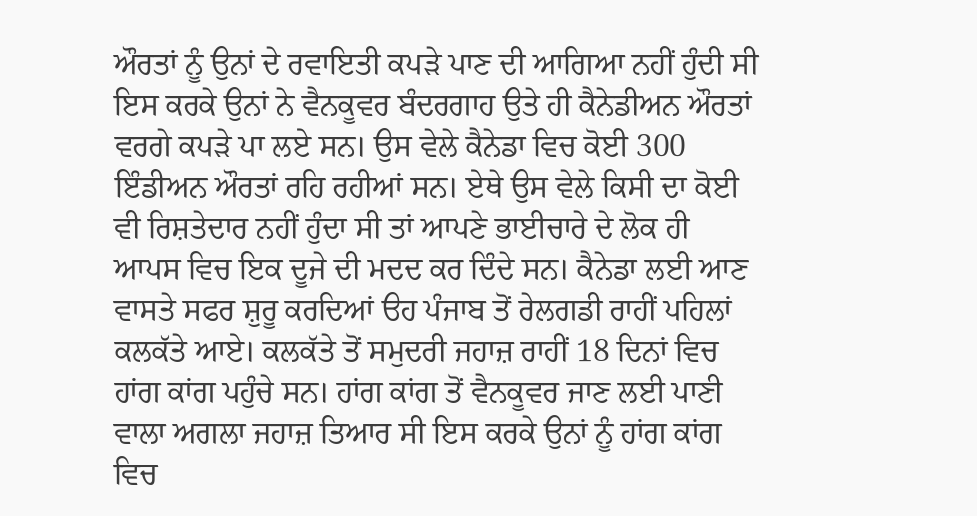ਔਰਤਾਂ ਨੂੰ ਉਨਾਂ ਦੇ ਰਵਾਇਤੀ ਕਪੜੇ ਪਾਣ ਦੀ ਆਗਿਆ ਨਹੀਂ ਹੁੰਦੀ ਸੀ ਇਸ ਕਰਕੇ ਉਨਾਂ ਨੇ ਵੈਨਕੂਵਰ ਬੰਦਰਗਾਹ ਉਤੇ ਹੀ ਕੈਨੇਡੀਅਨ ਔਰਤਾਂ ਵਰਗੇ ਕਪੜੇ ਪਾ ਲਏ ਸਨ। ਉਸ ਵੇਲੇ ਕੈਨੇਡਾ ਵਿਚ ਕੋਈ 300 ਇੰਡੀਅਨ ਔਰਤਾਂ ਰਹਿ ਰਹੀਆਂ ਸਨ। ਏਥੇ ਉਸ ਵੇਲੇ ਕਿਸੀ ਦਾ ਕੋਈ ਵੀ ਰਿਸ਼ਤੇਦਾਰ ਨਹੀਂ ਹੁੰਦਾ ਸੀ ਤਾਂ ਆਪਣੇ ਭਾਈਚਾਰੇ ਦੇ ਲੋਕ ਹੀ ਆਪਸ ਵਿਚ ਇਕ ਦੂਜੇ ਦੀ ਮਦਦ ਕਰ ਦਿੰਦੇ ਸਨ। ਕੈਨੇਡਾ ਲਈ ਆਣ ਵਾਸਤੇ ਸਫਰ ਸ਼ੁਰੂ ਕਰਦਿਆਂ ੳਹ ਪੰਜਾਬ ਤੋਂ ਰੇਲਗਡੀ ਰਾਹੀਂ ਪਹਿਲਾਂ ਕਲਕੱਤੇ ਆਏ। ਕਲਕੱਤੇ ਤੋਂ ਸਮੁਦਰੀ ਜਹਾਜ਼ ਰਾਹੀਂ 18 ਦਿਨਾਂ ਵਿਚ ਹਾਂਗ ਕਾਂਗ ਪਹੁੰਚੇ ਸਨ। ਹਾਂਗ ਕਾਂਗ ਤੋਂ ਵੈਨਕੂਵਰ ਜਾਣ ਲਈ ਪਾਣੀ ਵਾਲਾ ਅਗਲਾ ਜਹਾਜ਼ ਤਿਆਰ ਸੀ ਇਸ ਕਰਕੇ ਉਨਾਂ ਨੂੰ ਹਾਂਗ ਕਾਂਗ ਵਿਚ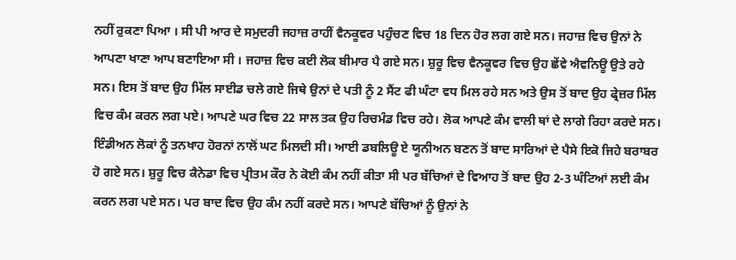ਨਹੀਂ ਰੁਕਣਾ ਪਿਆ । ਸੀ ਪੀ ਆਰ ਦੇ ਸਮੁਦਰੀ ਜਹਾਜ਼ ਰਾਹੀਂ ਵੈਨਕੂਵਰ ਪਹੁੰਚਣ ਵਿਚ 18 ਦਿਨ ਹੋਰ ਲਗ ਗਏ ਸਨ। ਜਹਾਜ਼ ਵਿਚ ਉਨਾਂ ਨੇ ਆਪਣਾ ਖਾਣਾ ਆਪ ਬਣਾਇਆ ਸੀ । ਜਹਾਜ਼ ਵਿਚ ਕਈ ਲੋਕ ਬੀਮਾਰ ਪੈ ਗਏ ਸਨ। ਸ਼ੁਰੂ ਵਿਚ ਵੈਨਕੂਵਰ ਵਿਚ ਉਹ ਛੇਂਵੇ ਐਵਨਿਊ ਉਤੇ ਰਹੇ ਸਨ। ਇਸ ਤੋਂ ਬਾਦ ਉਹ ਮਿੱਲ ਸਾਈਡ ਚਲੇ ਗਏ ਜਿਥੇ ਉਨਾਂ ਦੇ ਪਤੀ ਨੂੰ 2 ਸੈਂਟ ਫੀ ਘੰਟਾ ਵਧ ਮਿਲ ਰਹੇ ਸਨ ਅਤੇ ਉਸ ਤੋਂ ਬਾਦ ਉਹ ਫ੍ਰੇਜ਼ਰ ਮਿੱਲ ਵਿਚ ਕੰਮ ਕਰਨ ਲਗ ਪਏ। ਆਪਣੇ ਘਰ ਵਿਚ 22 ਸਾਲ ਤਕ ਉਹ ਰਿਚਮੰਡ ਵਿਚ ਰਹੇ। ਲੋਕ ਆਪਣੇ ਕੰਮ ਵਾਲੀ ਥਾਂ ਦੇ ਲਾਗੇ ਰਿਹਾ ਕਰਦੇ ਸਨ। ਇੰਡੀਅਨ ਲੋਕਾਂ ਨੂੰ ਤਨਖਾਹ ਹੋਰਨਾਂ ਨਾਲੋਂ ਘਟ ਮਿਲਦੀ ਸੀ। ਆਈ ਡਬਲਿਊ ਏ ਯੂਨੀਅਨ ਬਣਨ ਤੋਂ ਬਾਦ ਸਾਰਿਆਂ ਦੇ ਪੈਸੇ ਇਕੋ ਜਿਹੇ ਬਰਾਬਰ ਹੋ ਗਏ ਸਨ। ਸ਼ੁਰੂ ਵਿਚ ਕੈਨੇਡਾ ਵਿਚ ਪ੍ਰੀਤਮ ਕੌਰ ਨੇ ਕੋਈ ਕੰਮ ਨਹੀਂ ਕੀਤਾ ਸੀ ਪਰ ਬੱਚਿਆਂ ਦੇ ਵਿਆਹ ਤੋਂ ਬਾਦ ਉਹ 2-3 ਘੰਟਿਆਂ ਲਈ ਕੰਮ ਕਰਨ ਲਗ ਪਏ ਸਨ। ਪਰ ਬਾਦ ਵਿਚ ਉਹ ਕੰਮ ਨਹੀਂ ਕਰਦੇ ਸਨ। ਆਪਣੇ ਬੱਚਿਆਂ ਨੂੰ ਉਨਾਂ ਨੇ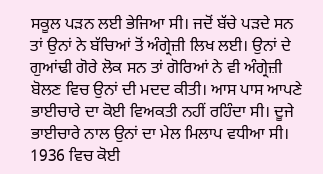ਸਕੂਲ ਪੜਨ ਲਈ ਭੇਜਿਆ ਸੀ। ਜਦੋਂ ਬੱਚੇ ਪੜਦੇ ਸਨ ਤਾਂ ਉਨਾਂ ਨੇ ਬੱਚਿਆਂ ਤੋਂ ਅੰਗ੍ਰੇਜ਼ੀ ਲਿਖ ਲਈ। ਉਨਾਂ ਦੇ ਗੁਆਂਢੀ ਗੋਰੇ ਲੋਕ ਸਨ ਤਾਂ ਗੋਰਿਆਂ ਨੇ ਵੀ ਅੰਗ੍ਰੇਜ਼ੀ ਬੋਲਣ ਵਿਚ ਉਨਾਂ ਦੀ ਮਦਦ ਕੀਤੀ। ਆਸ ਪਾਸ ਆਪਣੇ ਭਾਈਚਾਰੇ ਦਾ ਕੋਈ ਵਿਅਕਤੀ ਨਹੀਂ ਰਹਿੰਦਾ ਸੀ। ਦੂਜੇ ਭਾਈਚਾਰੇ ਨਾਲ ਉਨਾਂ ਦਾ ਮੇਲ ਮਿਲਾਪ ਵਧੀਆ ਸੀ। 1936 ਵਿਚ ਕੋਈ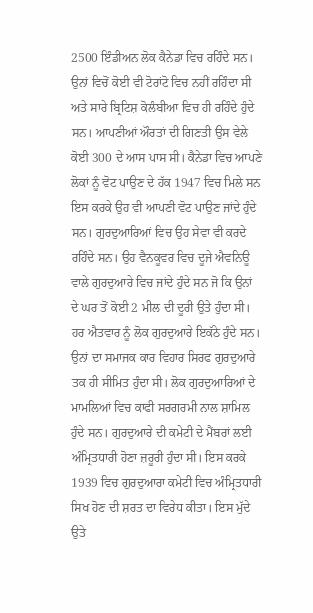2500 ਇੰਡੀਅਨ ਲੋਕ ਕੈਨੇਡਾ ਵਿਚ ਰਹਿੰਦੇ ਸਨ। ਉਨਾਂ ਵਿਚੋਂ ਕੋਈ ਵੀ ਟੋਰਾਂਟੋ ਵਿਚ ਨਹੀਂ ਰਹਿੰਦਾ ਸੀ ਅਤੇ ਸਾਰੇ ਬ੍ਰਿਟਿਸ਼ ਕੋਲੰਬੀਆ ਵਿਚ ਹੀ ਰਹਿੰਦੇ ਹੁੰਦੇ ਸਨ। ਆਪਣੀਆਂ ਔਰਤਾਂ ਦੀ ਗਿਣਤੀ ਉਸ ਵੇਲੇ ਕੋਈ 300 ਦੇ ਆਸ ਪਾਸ ਸੀ। ਕੈਨੇਡਾ ਵਿਚ ਆਪਣੇ ਲੋਕਾਂ ਨੂੰ ਵੋਟ ਪਾਉਣ ਦੇ ਹੱਕ 1947 ਵਿਚ ਮਿਲੇ ਸਨ ਇਸ ਕਰਕੇ ਉਹ ਵੀ ਆਪਣੀ ਵੋਟ ਪਾਉਣ ਜਾਂਦੇ ਹੁੰਦੇ ਸਨ। ਗੁਰਦੁਆਰਿਆਂ ਵਿਚ ਉਹ ਸੇਵਾ ਵੀ ਕਰਦੇ ਰਹਿੰਦੇ ਸਨ। ਉਹ ਵੈਨਕੂਵਰ ਵਿਚ ਦੂਜੇ ਐਵਨਿਊ ਵਾਲੇ ਗੁਰਦੁਆਰੇ ਵਿਚ ਜਾਂਦੇ ਹੁੰਦੇ ਸਨ ਜੋ ਕਿ ਉਨਾਂ ਦੇ ਘਰ ਤੋਂ ਕੋਈ 2 ਮੀਲ ਦੀ ਦੂਰੀ ਉਤੇ ਹੁੰਦਾ ਸੀ। ਹਰ ਐਤਵਾਰ ਨੂੰ ਲੋਕ ਗੁਰਦੁਆਰੇ ਇਕੱਠੇ ਹੁੰਦੇ ਸਨ। ਉਨਾਂ ਦਾ ਸਮਾਜਕ ਕਾਰ ਵਿਹਾਰ ਸਿਰਫ ਗੁਰਦੁਆਰੇ ਤਕ ਹੀ ਸੀਮਿਤ ਹੁੰਦਾ ਸੀ। ਲੋਕ ਗੁਰਦੁਆਰਿਆਂ ਦੇ ਮਾਮਲਿਆਂ ਵਿਚ ਕਾਫੀ ਸਰਗਰਮੀ ਨਾਲ ਸ਼ਾਮਿਲ ਹੁੰਦੇ ਸਨ। ਗੁਰਦੁਆਰੇ ਦੀ ਕਮੇਟੀ ਦੇ ਮੈਂਬਰਾਂ ਲਈ ਅੰਮ੍ਰਿਤਧਾਰੀ ਹੋਣਾ ਜ਼ਰੂਰੀ ਹੁੰਦਾ ਸੀ। ਇਸ ਕਰਕੇ 1939 ਵਿਚ ਗੁਰਦੁਆਰਾ ਕਮੇਟੀ ਵਿਚ ਅੰਮ੍ਰਿਤਧਾਰੀ ਸਿਖ ਹੋਣ ਦੀ ਸ਼ਰਤ ਦਾ ਵਿਰੇਧ ਕੀਤਾ। ਇਸ ਮੁੱਦੇ ਉਤੇ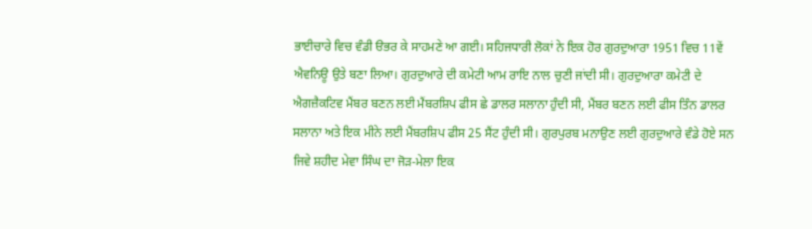ਭਾਈਚਾਰੇ ਵਿਚ ਵੰਡੀ ੳਭਰ ਕੇ ਸਾਹਮਣੇ ਆ ਗਈ। ਸਹਿਜਧਾਰੀ ਲੋਕਾਂ ਨੇ ਇਕ ਹੋਰ ਗੁਰਦੁਆਰਾ 1951 ਵਿਚ 11ਵੇਂ ਐਵਨਿਊ ਉਤੇ ਬਣਾ ਲਿਆ। ਗੁਰਦੁਆਰੇ ਦੀ ਕਮੇਟੀ ਆਮ ਰਾਇ ਨਾਲ ਚੁਣੀ ਜਾਂਦੀ ਸੀ। ਗੁਰਦੁਆਰਾ ਕਮੇਟੀ ਦੇ ਐਗਜ਼ੈਕਟਿਵ ਮੈਂਬਰ ਬਣਨ ਲਈ ਮੈਂਬਰਸ਼ਿਪ ਫੀਸ ਛੇ ਡਾਲਰ ਸਲਾਨਾ ਹੁੰਦੀ ਸੀ, ਮੈਂਬਰ ਬਣਨ ਲਈ ਫੀਸ ਤਿੰਨ ਡਾਲਰ ਸਲਾਨਾ ਅਤੇ ਇਕ ਮੀਨੇ ਲਈ ਮੈਂਬਰਸ਼ਿਪ ਫੀਸ 25 ਸੈਂਟ ਹੁੰਦੀ ਸੀ। ਗੁਰਪੁਰਬ ਮਨਾਉਣ ਲਈ ਗੁਰਦੁਆਰੇ ਵੰਡੇ ਹੋਏ ਸਨ ਜਿਵੇ ਸ਼ਹੀਦ ਮੇਵਾ ਸਿੰਘ ਦਾ ਜੋੜ-ਮੇਲਾ ਇਕ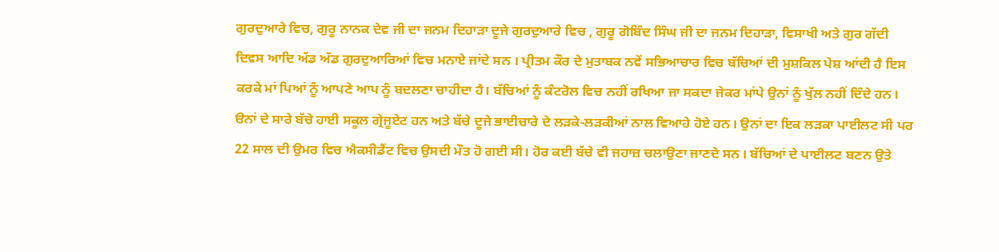ਗੁਰਦੁਆਰੇ ਵਿਚ, ਗੁਰੂ ਨਾਨਕ ਦੇਵ ਜੀ ਦਾ ਜਨਮ ਦਿਹਾੜਾ ਦੂਜੇ ਗੁਰਦੁਆਰੇ ਵਿਚ , ਗੁਰੂ ਗੋਬਿੰਦ ਸਿੰਘ ਜੀ ਦਾ ਜਨਮ ਦਿਹਾੜਾ, ਵਿਸਾਖੀ ਅਤੇ ਗੁਰ ਗੱਦੀ ਦਿਵਸ ਆਦਿ ਅੱਡ ਅੱਡ ਗੁਰਦੁਆਰਿਆਂ ਵਿਚ ਮਨਾਏ ਜਾਂਦੇ ਸਨ । ਪ੍ਰੀਤਮ ਕੌਰ ਦੇ ਮੁਤਾਬਕ ਨਵੇਂ ਸਭਿਆਚਾਰ ਵਿਚ ਬੱਚਿਆਂ ਦੀ ਮੁਸ਼ਕਿਲ ਪੇਸ਼ ਆਂਦੀ ਹੈ ਇਸ ਕਰਕੇ ਮਾਂ ਪਿਆਂ ਨੂੰ ਆਪਣੇ ਆਪ ਨੂੰ ਬਦਲਣਾ ਚਾਹੀਦਾ ਹੈ। ਬੱਚਿਆਂ ਨੂੰ ਕੰਟਰੋਲ ਵਿਚ ਨਹੀਂ ਰਖਿਆ ਜਾ ਸਕਦਾ ਜੇਕਰ ਮਾਂਪੇ ਉਨਾਂ ਨੂੰ ਖੁੱਲ ਨਹੀਂ ਦਿੰਦੇ ਹਨ। ੳਨਾਂ ਦੇ ਸਾਰੇ ਬੱਚੇ ਹਾਈ ਸਕੂਲ ਗ੍ਰੇਜੂਏਟ ਹਨ ਅਤੇ ਬੱਚੇ ਦੂਜੇ ਭਾਈਚਾਰੇ ਦੇ ਲੜਕੇ-ਲੜਕੀਆਂ ਨਾਲ ਵਿਆਹੇ ਹੋਏ ਹਨ। ਉਨਾਂ ਦਾ ਇਕ ਲੜਕਾ ਪਾਈਲਟ ਸੀ ਪਰ 22 ਸਾਲ ਦੀ ਉਮਰ ਵਿਚ ਐਕਸੀਡੈਂਟ ਵਿਚ ਉਸਦੀ ਮੌਤ ਹੋ ਗਈ ਸੀ। ਹੋਰ ਕਈ ਬੱਚੇ ਵੀ ਜਹਾਜ਼ ਚਲਾਉਣਾ ਜਾਣਦੇ ਸਨ। ਬੱਚਿਆਂ ਦੇ ਪਾਈਲਟ ਬਣਨ ਉਤੇ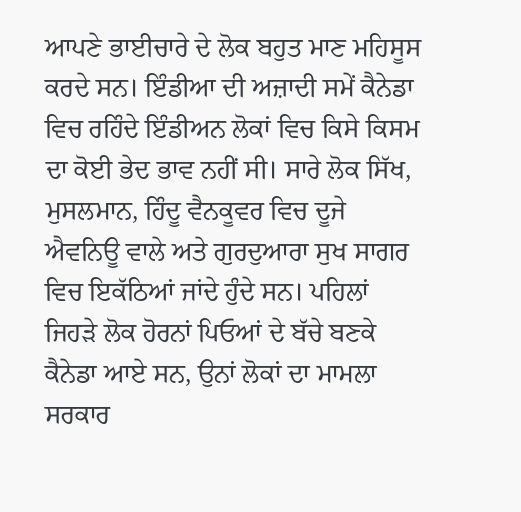ਆਪਣੇ ਭਾਈਚਾਰੇ ਦੇ ਲੋਕ ਬਹੁਤ ਮਾਣ ਮਹਿਸੂਸ ਕਰਦੇ ਸਨ। ਇੰਡੀਆ ਦੀ ਅਜ਼ਾਦੀ ਸਮੇਂ ਕੈਨੇਡਾ ਵਿਚ ਰਹਿੰਦੇ ਇੰਡੀਅਨ ਲੋਕਾਂ ਵਿਚ ਕਿਸੇ ਕਿਸਮ ਦਾ ਕੋਈ ਭੇਦ ਭਾਵ ਨਹੀਂ ਸੀ। ਸਾਰੇ ਲੋਕ ਸਿੱਖ, ਮੁਸਲਮਾਨ, ਹਿੰਦੂ ਵੈਨਕੂਵਰ ਵਿਚ ਦੂਜੇ ਐਵਨਿਊ ਵਾਲੇ ਅਤੇ ਗੁਰਦੁਆਰਾ ਸੁਖ ਸਾਗਰ ਵਿਚ ਇਕੱਠਿਆਂ ਜਾਂਦੇ ਹੁੰਦੇ ਸਨ। ਪਹਿਲਾਂ ਜਿਹੜੇ ਲੋਕ ਹੋਰਨਾਂ ਪਿਓਆਂ ਦੇ ਬੱਚੇ ਬਣਕੇ ਕੈਨੇਡਾ ਆਏ ਸਨ, ਉਨਾਂ ਲੋਕਾਂ ਦਾ ਮਾਮਲਾ ਸਰਕਾਰ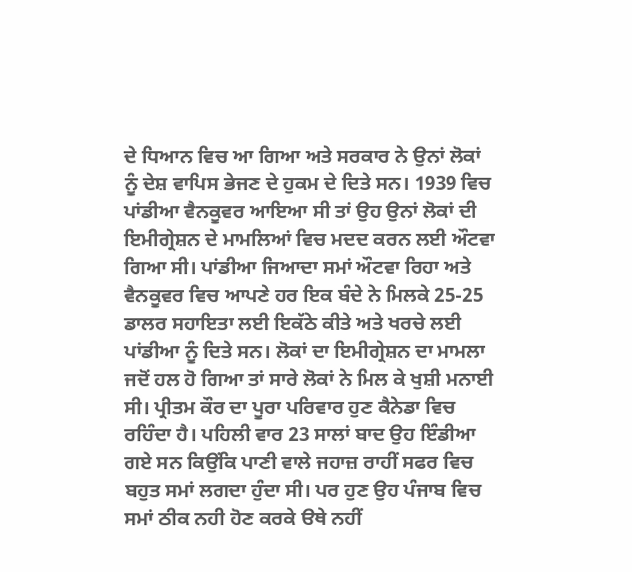ਦੇ ਧਿਆਨ ਵਿਚ ਆ ਗਿਆ ਅਤੇ ਸਰਕਾਰ ਨੇ ਉਨਾਂ ਲੋਕਾਂ ਨੂੰ ਦੇਸ਼ ਵਾਪਿਸ ਭੇਜਣ ਦੇ ਹੁਕਮ ਦੇ ਦਿਤੇ ਸਨ। 1939 ਵਿਚ ਪਾਂਡੀਆ ਵੈਨਕੂਵਰ ਆਇਆ ਸੀ ਤਾਂ ਉਹ ਉਨਾਂ ਲੋਕਾਂ ਦੀ ਇਮੀਗ੍ਰੇਸ਼ਨ ਦੇ ਮਾਮਲਿਆਂ ਵਿਚ ਮਦਦ ਕਰਨ ਲਈ ਔਟਵਾ ਗਿਆ ਸੀ। ਪਾਂਡੀਆ ਜਿਆਦਾ ਸਮਾਂ ਔਟਵਾ ਰਿਹਾ ਅਤੇ ਵੈਨਕੂਵਰ ਵਿਚ ਆਪਣੇ ਹਰ ਇਕ ਬੰਦੇ ਨੇ ਮਿਲਕੇ 25-25 ਡਾਲਰ ਸਹਾਇਤਾ ਲਈ ਇਕੱਠੇ ਕੀਤੇ ਅਤੇ ਖਰਚੇ ਲਈ ਪਾਂਡੀਆ ਨੂੰ ਦਿਤੇ ਸਨ। ਲੋਕਾਂ ਦਾ ਇਮੀਗ੍ਰੇਸ਼ਨ ਦਾ ਮਾਮਲਾ ਜਦੋਂ ਹਲ ਹੋ ਗਿਆ ਤਾਂ ਸਾਰੇ ਲੋਕਾਂ ਨੇ ਮਿਲ ਕੇ ਖੁਸ਼ੀ ਮਨਾਈ ਸੀ। ਪ੍ਰੀਤਮ ਕੌਰ ਦਾ ਪੂਰਾ ਪਰਿਵਾਰ ਹੁਣ ਕੈਨੇਡਾ ਵਿਚ ਰਹਿੰਦਾ ਹੈ। ਪਹਿਲੀ ਵਾਰ 23 ਸਾਲਾਂ ਬਾਦ ਉਹ ਇੰਡੀਆ ਗਏ ਸਨ ਕਿਉਂਕਿ ਪਾਣੀ ਵਾਲੇ ਜਹਾਜ਼ ਰਾਹੀਂ ਸਫਰ ਵਿਚ ਬਹੁਤ ਸਮਾਂ ਲਗਦਾ ਹੁੰਦਾ ਸੀ। ਪਰ ਹੁਣ ਉਹ ਪੰਜਾਬ ਵਿਚ ਸਮਾਂ ਠੀਕ ਨਹੀ ਹੋਣ ਕਰਕੇ ੳਥੇ ਨਹੀਂ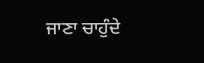ਜਾਣਾ ਚਾਹੁੰਦੇ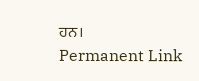ਹਨ।
Permanent Link